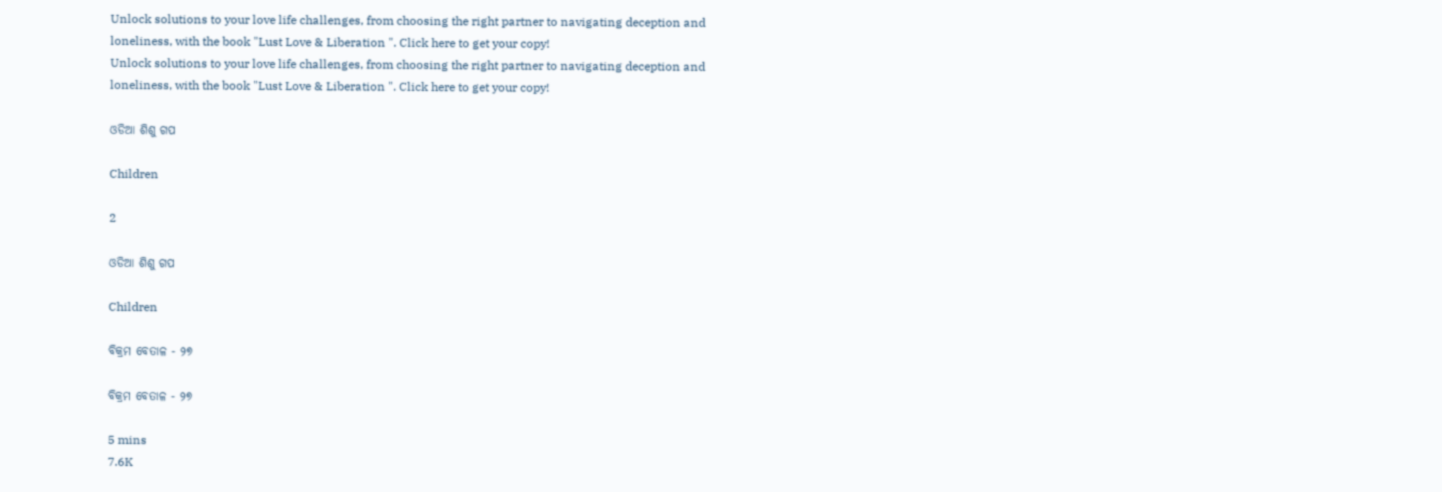Unlock solutions to your love life challenges, from choosing the right partner to navigating deception and loneliness, with the book "Lust Love & Liberation ". Click here to get your copy!
Unlock solutions to your love life challenges, from choosing the right partner to navigating deception and loneliness, with the book "Lust Love & Liberation ". Click here to get your copy!

ଓଡିଆ ଶିଶୁ ଗପ

Children

2

ଓଡିଆ ଶିଶୁ ଗପ

Children

ବିକ୍ରମ ବେତାଳ - ୨୭

ବିକ୍ରମ ବେତାଳ - ୨୭

5 mins
7.6K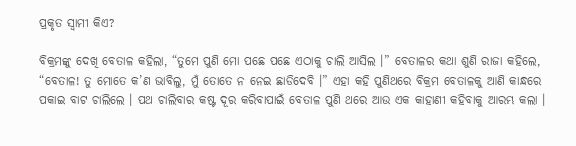ପ୍ରକୃତ ସ୍ୱାମୀ କିଏ?

ବିକ୍ରମଙ୍କୁ ଦେଖି ବେତାଳ କହିଲା, “ତୁମେ ପୁଣି ମୋ ପଛେ ପଛେ ଏଠାକୁ ଚାଲି ଆସିଲ ।” ବେତାଳର କଥା ଶୁଣି ରାଜା କହିଲେ, “ବେତାଳ! ତୁ ମୋତେ କ’ଣ ଭାବିଲୁ, ମୁଁ ତୋତେ ନ ନେଇ ଛାଡିଦେବି ।” ଏହା କହି ପୁଣିଥରେ ବିକ୍ରମ ବେତାଳକୁ ଆଣି କାନ୍ଧରେ ପକାଇ ବାଟ ଚାଲିଲେ । ପଥ ଚାଲିବାର କଷ୍ଟ ଦୂର କରିବାପାଇଁ ବେତାଳ ପୁଣି ଥରେ ଆଉ ଏକ କାହାଣୀ କହିବାକୁ ଆରମ୍ଭ କଲା ।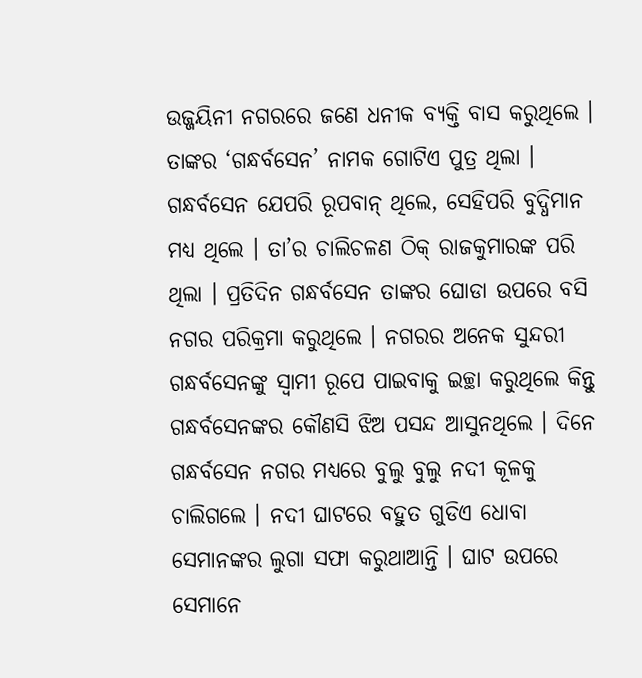ଉଜ୍ଜୟିନୀ ନଗରରେ ଜଣେ ଧନୀକ ବ୍ୟକ୍ତି ବାସ କରୁଥିଲେ । ତାଙ୍କର ‘ଗନ୍ଧର୍ବସେନ’ ନାମକ ଗୋଟିଏ ପୁତ୍ର ଥିଲା । ଗନ୍ଧର୍ବସେନ ଯେପରି ରୂପବାନ୍ ଥିଲେ, ସେହିପରି ବୁଦ୍ଧିମାନ ମଧ୍ୟ ଥିଲେ । ତା’ର ଚାଲିଚଳଣ ଠିକ୍ ରାଜକୁମାରଙ୍କ ପରି ଥିଲା । ପ୍ରତିଦିନ ଗନ୍ଧର୍ବସେନ ତାଙ୍କର ଘୋଡା ଉପରେ ବସି ନଗର ପରିକ୍ରମା କରୁଥିଲେ । ନଗରର ଅନେକ ସୁନ୍ଦରୀ ଗନ୍ଧର୍ବସେନଙ୍କୁ ସ୍ୱାମୀ ରୂପେ ପାଇବାକୁ ଇଚ୍ଛା କରୁଥିଲେ କିନ୍ତୁ ଗନ୍ଧର୍ବସେନଙ୍କର କୌଣସି ଝିଅ ପସନ୍ଦ ଆସୁନଥିଲେ । ଦିନେ ଗନ୍ଧର୍ବସେନ ନଗର ମଧ୍ୟରେ ବୁଲୁ ବୁଲୁ ନଦୀ କୂଳକୁ ଚାଲିଗଲେ । ନଦୀ ଘାଟରେ ବହୁତ ଗୁଡିଏ ଧୋବା ସେମାନଙ୍କର ଲୁଗା ସଫା କରୁଥାଆନ୍ତି । ଘାଟ ଉପରେ ସେମାନେ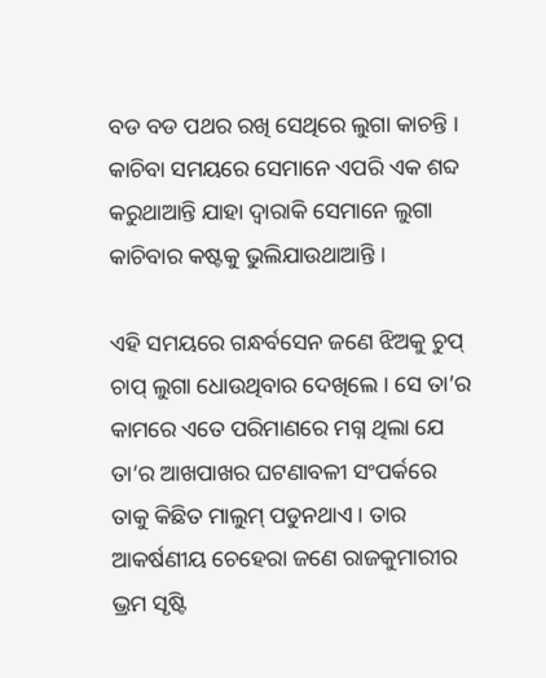ବଡ ବଡ ପଥର ରଖି ସେଥିରେ ଲୁଗା କାଚନ୍ତି । କାଚିବା ସମୟରେ ସେମାନେ ଏପରି ଏକ ଶବ୍ଦ କରୁଥାଆନ୍ତି ଯାହା ଦ୍ୱାରାକି ସେମାନେ ଲୁଗା କାଚିବାର କଷ୍ଟକୁ ଭୁଲିଯାଉଥାଆନ୍ତି ।

ଏହି ସମୟରେ ଗନ୍ଧର୍ବସେନ ଜଣେ ଝିଅକୁ ଚୁପ୍ ଚାପ୍ ଲୁଗା ଧୋଉଥିବାର ଦେଖିଲେ । ସେ ତା’ର କାମରେ ଏତେ ପରିମାଣରେ ମଗ୍ନ ଥିଲା ଯେ ତା’ର ଆଖପାଖର ଘଟଣାବଳୀ ସଂପର୍କରେ ତାକୁ କିଛିତ ମାଲୁମ୍ ପଡୁନଥାଏ । ତାର ଆକର୍ଷଣୀୟ ଚେହେରା ଜଣେ ରାଜକୁମାରୀର ଭ୍ରମ ସୃଷ୍ଟି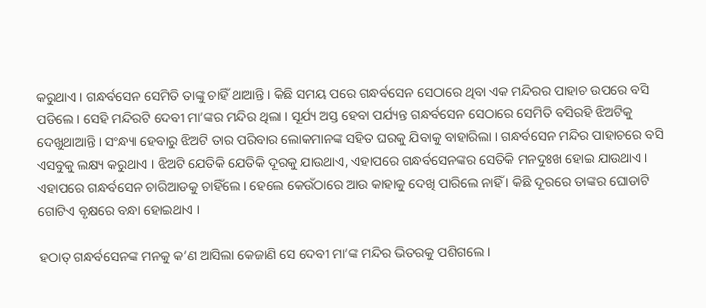କରୁଥାଏ । ଗନ୍ଧର୍ବସେନ ସେମିତି ତାଙ୍କୁ ଚାହିଁ ଥାଆନ୍ତି । କିଛି ସମୟ ପରେ ଗନ୍ଧର୍ବସେନ ସେଠାରେ ଥିବା ଏକ ମନ୍ଦିରର ପାହାଚ ଉପରେ ବସି ପଡିଲେ । ସେହି ମନ୍ଦିରଟି ଦେବୀ ମା’ଙ୍କର ମନ୍ଦିର ଥିଲା । ସୂର୍ଯ୍ୟ ଅସ୍ତ ହେବା ପର୍ଯ୍ୟନ୍ତ ଗନ୍ଧର୍ବସେନ ସେଠାରେ ସେମିତି ବସିରହି ଝିଅଟିକୁ ଦେଖୁଥାଆନ୍ତି । ସଂନ୍ଧ୍ୟା ହେବାରୁ ଝିଅଟି ତାର ପରିବାର ଲୋକମାନଙ୍କ ସହିତ ଘରକୁ ଯିବାକୁ ବାହାରିଲା । ଗନ୍ଧର୍ବସେନ ମନ୍ଦିର ପାହାଚରେ ବସି ଏସବୁକୁ ଲକ୍ଷ୍ୟ କରୁଥାଏ । ଝିଅଟି ଯେତିକି ଯେତିକି ଦୂରକୁ ଯାଉଥାଏ, ଏହାପରେ ଗନ୍ଧର୍ବସେନଙ୍କର ସେତିକି ମନଦୁଃଖ ହୋଇ ଯାଉଥାଏ । ଏହାପରେ ଗନ୍ଧର୍ବସେନ ଚାରିଆଡକୁ ଚାହିଁଲେ । ହେଲେ କେଉଁଠାରେ ଆଉ କାହାକୁ ଦେଖି ପାରିଲେ ନାହିଁ । କିଛି ଦୂରରେ ତାଙ୍କର ଘୋଡାଟି ଗୋଟିଏ ବୃକ୍ଷରେ ବନ୍ଧା ହୋଇଥାଏ ।

ହଠାତ୍ ଗନ୍ଧର୍ବସେନଙ୍କ ମନକୁ କ’ଣ ଆସିଲା କେଜାଣି ସେ ଦେବୀ ମା’ଙ୍କ ମନ୍ଦିର ଭିତରକୁ ପଶିଗଲେ ।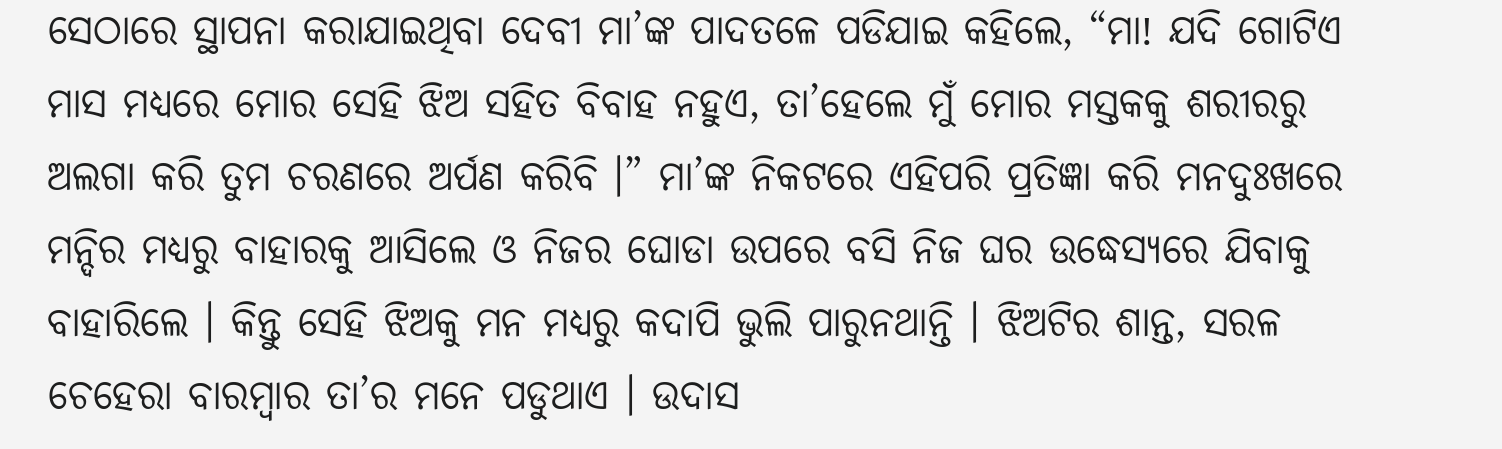ସେଠାରେ ସ୍ଥାପନା କରାଯାଇଥିବା ଦେବୀ ମା’ଙ୍କ ପାଦତଳେ ପଡିଯାଇ କହିଲେ, “ମା! ଯଦି ଗୋଟିଏ ମାସ ମଧ୍ୟରେ ମୋର ସେହି ଝିଅ ସହିତ ବିବାହ ନହୁଏ, ତା’ହେଲେ ମୁଁ ମୋର ମସ୍ତକକୁ ଶରୀରରୁ ଅଲଗା କରି ତୁମ ଚରଣରେ ଅର୍ପଣ କରିବି ।” ମା’ଙ୍କ ନିକଟରେ ଏହିପରି ପ୍ରତିଜ୍ଞା କରି ମନଦୁଃଖରେ ମନ୍ଦିର ମଧ୍ୟରୁ ବାହାରକୁ ଆସିଲେ ଓ ନିଜର ଘୋଡା ଉପରେ ବସି ନିଜ ଘର ଉଦ୍ଧେସ୍ୟରେ ଯିବାକୁ ବାହାରିଲେ । କିନ୍ତୁ ସେହି ଝିଅକୁ ମନ ମଧ୍ୟରୁ କଦାପି ଭୁଲି ପାରୁନଥାନ୍ତି । ଝିଅଟିର ଶାନ୍ତ, ସରଳ ଚେହେରା ବାରମ୍ବାର ତା’ର ମନେ ପଡୁଥାଏ । ଉଦାସ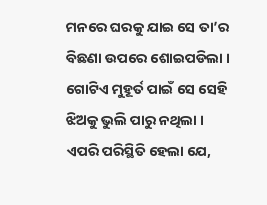ମନରେ ଘରକୁ ଯାଇ ସେ ତା’ର ବିଛଣା ଉପରେ ଶୋଇପଡିଲା । ଗୋଟିଏ ମୁହୂର୍ତ ପାଇଁ ସେ ସେହି ଝିଅକୁ ଭୁଲି ପାରୁ ନଥିଲା । ଏପରି ପରିସ୍ଥିତି ହେଲା ଯେ,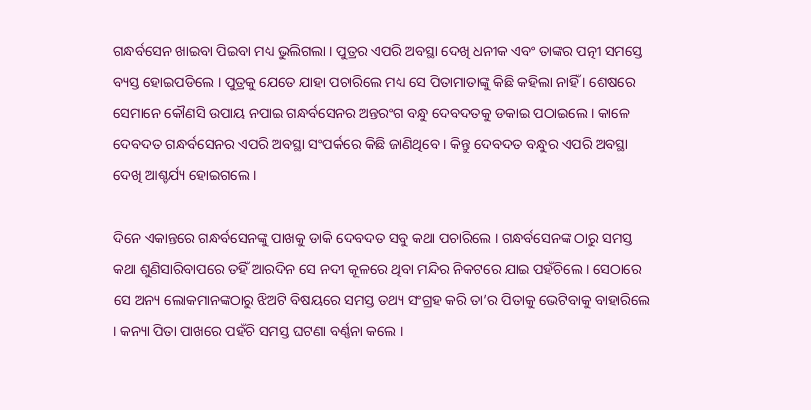ଗନ୍ଧର୍ବସେନ ଖାଇବା ପିଇବା ମଧ୍ୟ ଭୁଲିଗଲା । ପୁତ୍ରର ଏପରି ଅବସ୍ଥା ଦେଖି ଧନୀକ ଏବଂ ତାଙ୍କର ପତ୍ନୀ ସମସ୍ତେ ବ୍ୟସ୍ତ ହୋଇପଡିଲେ । ପୁତ୍ରକୁ ଯେତେ ଯାହା ପଚାରିଲେ ମଧ୍ୟ ସେ ପିତାମାତାଙ୍କୁ କିଛି କହିଲା ନାହିଁ । ଶେଷରେ ସେମାନେ କୌଣସି ଉପାୟ ନପାଇ ଗନ୍ଧର୍ବସେନର ଅନ୍ତରଂଗ ବନ୍ଧୁ ଦେବଦତକୁ ଡକାଇ ପଠାଇଲେ । କାଳେ ଦେବଦତ ଗନ୍ଧର୍ବସେନର ଏପରି ଅବସ୍ଥା ସଂପର୍କରେ କିଛି ଜାଣିଥିବେ । କିନ୍ତୁ ଦେବଦତ ବନ୍ଧୁର ଏପରି ଅବସ୍ଥା ଦେଖି ଆଶ୍ଚର୍ଯ୍ୟ ହୋଇଗଲେ ।

ଦିନେ ଏକାନ୍ତରେ ଗନ୍ଧର୍ବସେନଙ୍କୁ ପାଖକୁ ଡାକି ଦେବଦତ ସବୁ କଥା ପଚାରିଲେ । ଗନ୍ଧର୍ବସେନଙ୍କ ଠାରୁ ସମସ୍ତ କଥା ଶୁଣିସାରିବାପରେ ତହିଁ ଆରଦିନ ସେ ନଦୀ କୂଳରେ ଥିବା ମନ୍ଦିର ନିକଟରେ ଯାଇ ପହଁଚିଲେ । ସେଠାରେ ସେ ଅନ୍ୟ ଲୋକମାନଙ୍କଠାରୁ ଝିଅଟି ବିଷୟରେ ସମସ୍ତ ତଥ୍ୟ ସଂଗ୍ରହ କରି ତା’ର ପିତାକୁ ଭେଟିବାକୁ ବାହାରିଲେ । କନ୍ୟା ପିତା ପାଖରେ ପହଁଚି ସମସ୍ତ ଘଟଣା ବର୍ଣ୍ଣନା କଲେ ।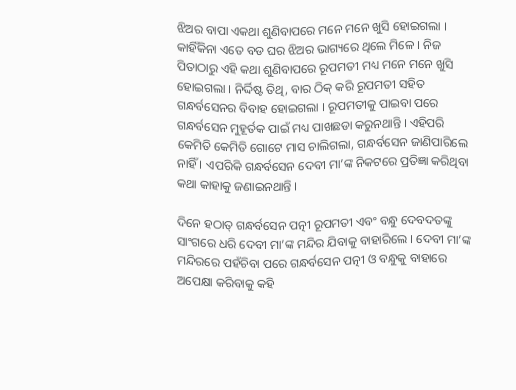ଝିଅର ବାପା ଏକଥା ଶୁଣିବାପରେ ମନେ ମନେ ଖୁସି ହୋଇଗଲା । କାହିଁକିନା ଏତେ ବଡ ଘର ଝିଅର ଭାଗ୍ୟରେ ଥିଲେ ମିଳେ । ନିଜ ପିତାଠାରୁ ଏହି କଥା ଶୁଣିବାପରେ ରୂପମତୀ ମଧ୍ୟ ମନେ ମନେ ଖୁସି ହୋଇଗଲା । ନିର୍ଦ୍ଦିଷ୍ଟ ତିଥି, ବାର ଠିକ୍ କରି ରୂପମତୀ ସହିତ ଗନ୍ଧର୍ବସେନର ବିବାହ ହୋଇଗଲା । ରୂପମତୀକୁ ପାଇବା ପରେ ଗନ୍ଧର୍ବସେନ ମୁହୂର୍ତକ ପାଇଁ ମଧ୍ୟ ପାଖଛଡା କରୁନଥାନ୍ତି । ଏହିପରି କେମିତି କେମିତି ଗୋଟେ ମାସ ଚାଲିଗଲା, ଗନ୍ଧର୍ବସେନ ଜାଣିପାରିଲେ ନାହିଁ । ଏପରିକି ଗନ୍ଧର୍ବସେନ ଦେବୀ ମା’ଙ୍କ ନିକଟରେ ପ୍ରତିଜ୍ଞା କରିଥିବା କଥା କାହାକୁ ଜଣାଇନଥାନ୍ତି ।

ଦିନେ ହଠାତ୍ ଗନ୍ଧର୍ବସେନ ପତ୍ନୀ ରୂପମତୀ ଏବଂ ବନ୍ଧୁ ଦେବଦତଙ୍କୁ ସାଂଗରେ ଧରି ଦେବୀ ମା’ଙ୍କ ମନ୍ଦିର ଯିବାକୁ ବାହାରିଲେ । ଦେବୀ ମା’ଙ୍କ ମନ୍ଦିରରେ ପହଁଚିବା ପରେ ଗନ୍ଧର୍ବସେନ ପତ୍ନୀ ଓ ବନ୍ଧୁକୁ ବାହାରେ ଅପେକ୍ଷା କରିବାକୁ କହି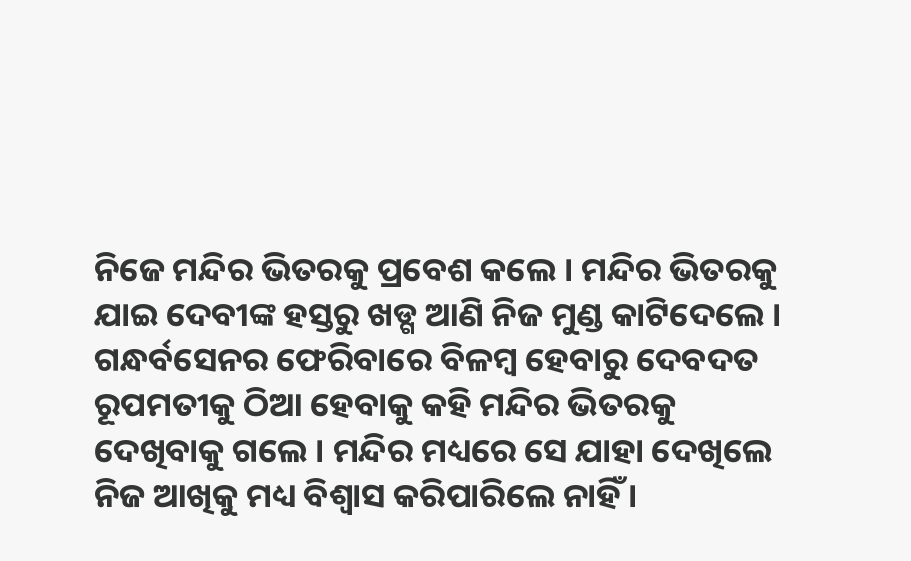ନିଜେ ମନ୍ଦିର ଭିତରକୁ ପ୍ରବେଶ କଲେ । ମନ୍ଦିର ଭିତରକୁ ଯାଇ ଦେବୀଙ୍କ ହସ୍ତରୁ ଖଡ୍ଗ ଆଣି ନିଜ ମୁଣ୍ଡ କାଟିଦେଲେ । ଗନ୍ଧର୍ବସେନର ଫେରିବାରେ ବିଳମ୍ବ ହେବାରୁ ଦେବଦତ ରୂପମତୀକୁ ଠିଆ ହେବାକୁ କହି ମନ୍ଦିର ଭିତରକୁ ଦେଖିବାକୁ ଗଲେ । ମନ୍ଦିର ମଧ୍ୟରେ ସେ ଯାହା ଦେଖିଲେ ନିଜ ଆଖିକୁ ମଧ୍ୟ ବିଶ୍ୱାସ କରିପାରିଲେ ନାହିଁ ।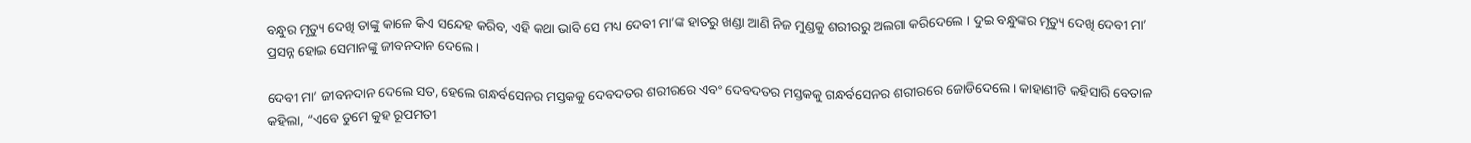ବନ୍ଧୁର ମୃତ୍ୟୁ ଦେଖି ତାଙ୍କୁ କାଳେ କିଏ ସନ୍ଦେହ କରିବ, ଏହି କଥା ଭାବି ସେ ମଧ୍ୟ ଦେବୀ ମା’ଙ୍କ ହାତରୁ ଖଣ୍ଡା ଆଣି ନିଜ ମୁଣ୍ଡକୁ ଶରୀରରୁ ଅଲଗା କରିଦେଲେ । ଦୁଇ ବନ୍ଧୁଙ୍କର ମୃତ୍ୟୁ ଦେଖି ଦେବୀ ମା’ ପ୍ରସନ୍ନ ହୋଇ ସେମାନଙ୍କୁ ଜୀବନଦାନ ଦେଲେ ।

ଦେବୀ ମା’ ଜୀବନଦାନ ଦେଲେ ସତ, ହେଲେ ଗନ୍ଧର୍ବସେନର ମସ୍ତକକୁ ଦେବଦତର ଶରୀରରେ ଏବଂ ଦେବଦତର ମସ୍ତକକୁ ଗନ୍ଧର୍ବସେନର ଶରୀରରେ ଜୋଡିଦେଲେ । କାହାଣୀଟି କହିସାରି ବେତାଳ କହିଲା, “ଏବେ ତୁମେ କୁହ ରୂପମତୀ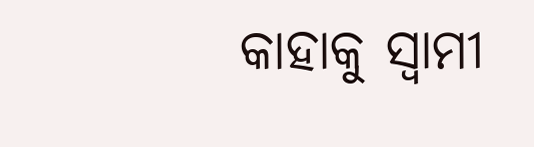କାହାକୁ ସ୍ୱାମୀ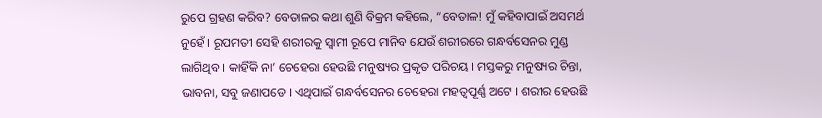ରୁପେ ଗ୍ରହଣ କରିବ? ବେତାଳର କଥା ଶୁଣି ବିକ୍ରମ କହିଲେ, “ବେତାଳ! ମୁଁ କହିବାପାଇଁ ଅସମର୍ଥ ନୁହେଁ । ରୂପମତୀ ସେହି ଶରୀରକୁ ସ୍ୱାମୀ ରୂପେ ମାନିବ ଯେଉଁ ଶରୀରରେ ଗନ୍ଧର୍ବସେନର ମୁଣ୍ଡ ଲାଗିଥିବ । କାହିଁକି ନା’ ଚେହେରା ହେଉଛି ମନୁଷ୍ୟର ପ୍ରକୃତ ପରିଚୟ । ମସ୍ତକରୁ ମନୁଷ୍ୟର ଚିନ୍ତା, ଭାବନା, ସବୁ ଜଣାପଡେ । ଏଥିପାଇଁ ଗନ୍ଧର୍ବସେନର ଚେହେରା ମହତ୍ୱପୂର୍ଣ୍ଣ ଅଟେ । ଶରୀର ହେଉଛି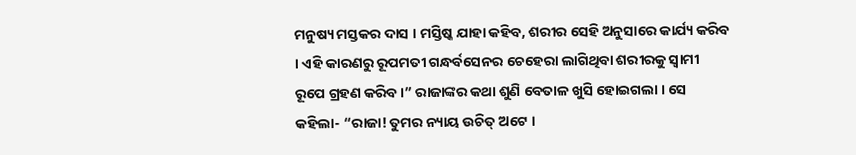ମନୁଷ୍ୟ ମସ୍ତକର ଦାସ । ମସ୍ତିଷ୍କ ଯାହା କହିବ, ଶରୀର ସେହି ଅନୁସାରେ କାର୍ଯ୍ୟ କରିବ । ଏହି କାରଣରୁ ରୂପମତୀ ଗନ୍ଧର୍ବସେନର ଚେହେରା ଲାଗିଥିବା ଶରୀରକୁ ସ୍ୱାମୀ ରୂପେ ଗ୍ରହଣ କରିବ ।” ରାଜାଙ୍କର କଥା ଶୁଣି ବେତାଳ ଖୁସି ହୋଇଗଲା । ସେ କହିଲା- “ରାଜା! ତୁମର ନ୍ୟାୟ ଉଚିତ୍ ଅଟେ ।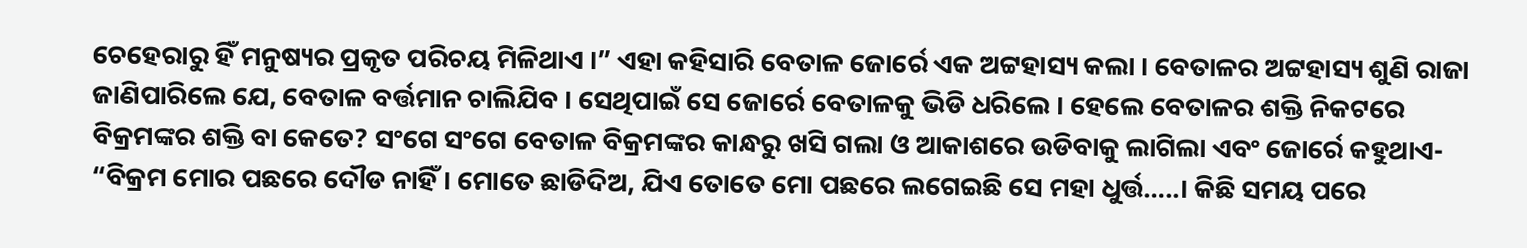ଚେହେରାରୁ ହିଁ ମନୁଷ୍ୟର ପ୍ରକୃତ ପରିଚୟ ମିଳିଥାଏ ।” ଏହା କହିସାରି ବେତାଳ ଜୋର୍ରେ ଏକ ଅଟ୍ଟହାସ୍ୟ କଲା । ବେତାଳର ଅଟ୍ଟହାସ୍ୟ ଶୁଣି ରାଜା ଜାଣିପାରିଲେ ଯେ, ବେତାଳ ବର୍ତ୍ତମାନ ଚାଲିଯିବ । ସେଥିପାଇଁ ସେ ଜୋର୍ରେ ବେତାଳକୁ ଭିଡି ଧରିଲେ । ହେଲେ ବେତାଳର ଶକ୍ତି ନିକଟରେ ବିକ୍ରମଙ୍କର ଶକ୍ତି ବା କେତେ? ସଂଗେ ସଂଗେ ବେତାଳ ବିକ୍ରମଙ୍କର କାନ୍ଧରୁ ଖସି ଗଲା ଓ ଆକାଶରେ ଉଡିବାକୁ ଲାଗିଲା ଏବଂ ଜୋର୍ରେ କହୁଥାଏ- “ବିକ୍ରମ ମୋର ପଛରେ ଦୌଡ ନାହିଁ । ମୋତେ ଛାଡିଦିଅ, ଯିଏ ତୋତେ ମୋ ପଛରେ ଲଗେଇଛି ସେ ମହା ଧୁର୍ତ୍ତ…..। କିଛି ସମୟ ପରେ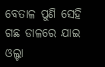ବେତାଳ ପୁଣି ସେହି ଗଛ ଡାଳରେ ଯାଇ ଓଲ୍ଟା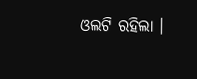ଓଲଟି ରହିଲା ।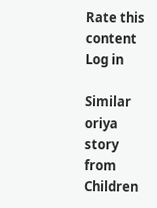Rate this content
Log in

Similar oriya story from Children